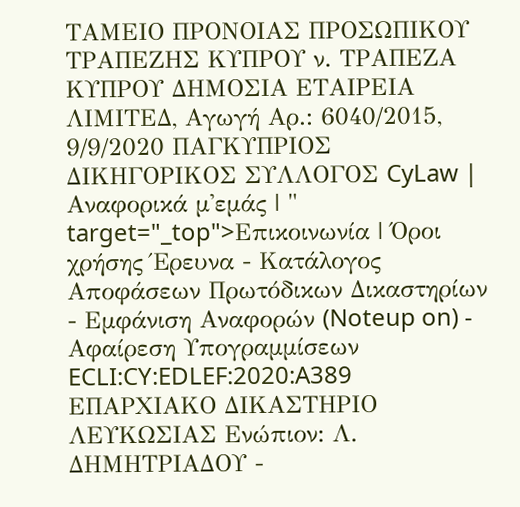ΤΑΜΕΙΟ ΠΡΟΝΟΙΑΣ ΠΡΟΣΩΠΙΚΟΥ ΤΡΑΠΕΖΗΣ ΚΥΠΡΟΥ ν. ΤΡΑΠΕΖΑ ΚΥΠΡΟΥ ΔΗΜΟΣΙΑ ΕΤΑΙΡΕΙΑ ΛΙΜΙΤΕΔ, Αγωγή Αρ.: 6040/2015, 9/9/2020 ΠΑΓΚΥΠΡΙΟΣ ΔΙΚΗΓΟΡΙΚΟΣ ΣΥΛΛΟΓΟΣ CyLaw | Αναφορικά μ'εμάς | " target="_top">Επικοινωνία | Όροι χρήσης Έρευνα - Κατάλογος Αποφάσεων Πρωτόδικων Δικαστηρίων - Εμφάνιση Αναφορών (Noteup on) - Αφαίρεση Υπογραμμίσεων ECLI:CY:EDLEF:2020:A389 ΕΠΑΡΧΙΑΚΟ ΔΙΚΑΣΤΗΡΙΟ ΛΕΥΚΩΣΙΑΣ Ενώπιον: Λ. ΔΗΜΗΤΡΙΑΔΟΥ -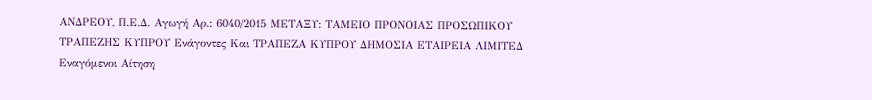ΑΝΔΡΕΟΥ, Π.Ε.Δ. Αγωγή Αρ.: 6040/2015 ΜΕΤΑΞΥ: ΤΑΜΕΙΟ ΠΡΟΝΟΙΑΣ ΠΡΟΣΩΠΙΚΟΥ ΤΡΑΠΕΖΗΣ ΚΥΠΡΟΥ Ενάγοντες Και ΤΡΑΠΕΖΑ ΚΥΠΡΟΥ ΔΗΜΟΣΙΑ ΕΤΑΙΡΕΙΑ ΛΙΜΙΤΕΔ Εναγόμενοι Αίτηση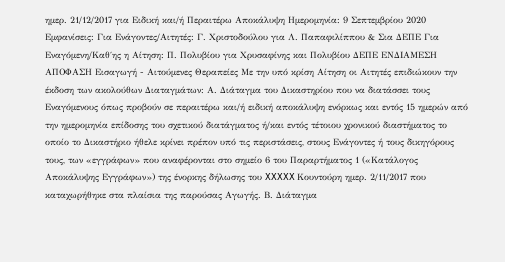ημερ. 21/12/2017 για Ειδική και/ή Περαιτέρω Αποκάλυψη Ημερομηνία: 9 Σεπτεμβρίου 2020 Εμφανίσεις: Για Ενάγοντες/Αιτητές: Γ. Χριστοδούλου για Λ. Παπαφιλίππου & Σια ΔΕΠΕ Για Εναγόμενη/Καθ΄ης η Αίτηση: Π. Πολυβίου για Χρυσαφίνης και Πολυβίου ΔΕΠΕ ΕΝΔΙΑΜΕΣΗ ΑΠΟΦΑΣΗ Εισαγωγή - Αιτούμενες Θεραπείες Με την υπό κρίση Αίτηση οι Αιτητές επιδιώκουν την έκδοση των ακολούθων Διαταγμάτων: Α. Διάταγμα του Δικαστηρίου που να διατάσσει τους Εναγόμενους όπως προβούν σε περαιτέρω και/ή ειδική αποκάλυψη ενόρκως και εντός 15 ημερών από την ημερομηνία επίδοσης του σχετικού διατάγματος ή/και εντός τέτοιου χρονικού διαστήματος το οποίο το Δικαστήριο ήθελε κρίνει πρέπον υπό τις περιστάσεις, στους Ενάγοντες ή τους δικηγόρους τους, των «εγγράφων» που αναφέρονται στο σημείο 6 του Παραρτήματος 1 («Κατάλογος Αποκάλυψης Εγγράφων») της ένορκης δήλωσης του XXXXX Κουντούρη ημερ. 2/11/2017 που καταχωρήθηκε στα πλαίσια της παρούσας Αγωγής. Β. Διάταγμα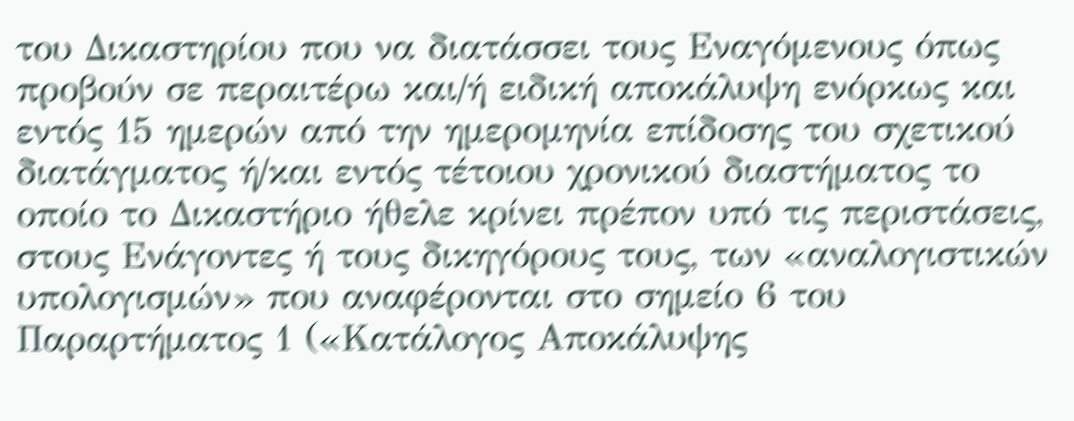του Δικαστηρίου που να διατάσσει τους Εναγόμενους όπως προβούν σε περαιτέρω και/ή ειδική αποκάλυψη ενόρκως και εντός 15 ημερών από την ημερομηνία επίδοσης του σχετικού διατάγματος ή/και εντός τέτοιου χρονικού διαστήματος το οποίο το Δικαστήριο ήθελε κρίνει πρέπον υπό τις περιστάσεις, στους Ενάγοντες ή τους δικηγόρους τους, των «αναλογιστικών υπολογισμών» που αναφέρονται στο σημείο 6 του Παραρτήματος 1 («Κατάλογος Αποκάλυψης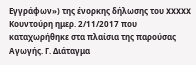Εγγράφων») της ένορκης δήλωσης του XXXXX Κουντούρη ημερ. 2/11/2017 που καταχωρήθηκε στα πλαίσια της παρούσας Αγωγής. Γ. Διάταγμα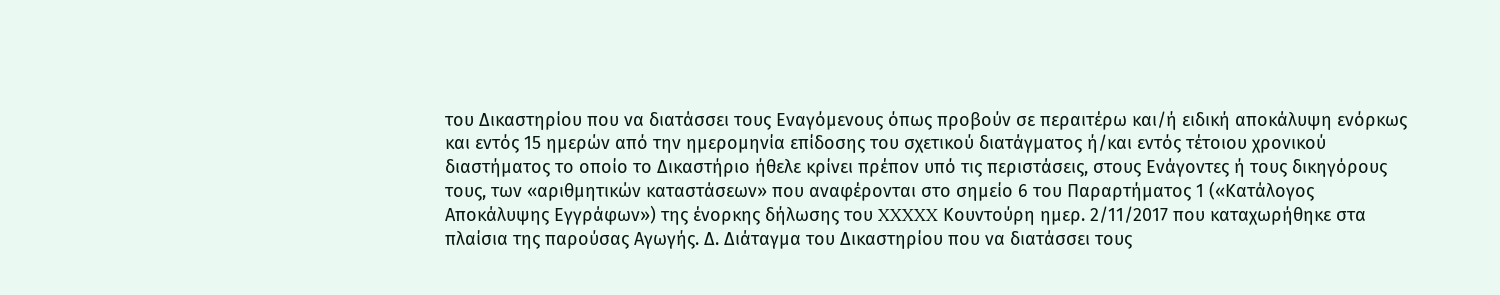του Δικαστηρίου που να διατάσσει τους Εναγόμενους όπως προβούν σε περαιτέρω και/ή ειδική αποκάλυψη ενόρκως και εντός 15 ημερών από την ημερομηνία επίδοσης του σχετικού διατάγματος ή/και εντός τέτοιου χρονικού διαστήματος το οποίο το Δικαστήριο ήθελε κρίνει πρέπον υπό τις περιστάσεις, στους Ενάγοντες ή τους δικηγόρους τους, των «αριθμητικών καταστάσεων» που αναφέρονται στο σημείο 6 του Παραρτήματος 1 («Κατάλογος Αποκάλυψης Εγγράφων») της ένορκης δήλωσης του XXXXX Κουντούρη ημερ. 2/11/2017 που καταχωρήθηκε στα πλαίσια της παρούσας Αγωγής. Δ. Διάταγμα του Δικαστηρίου που να διατάσσει τους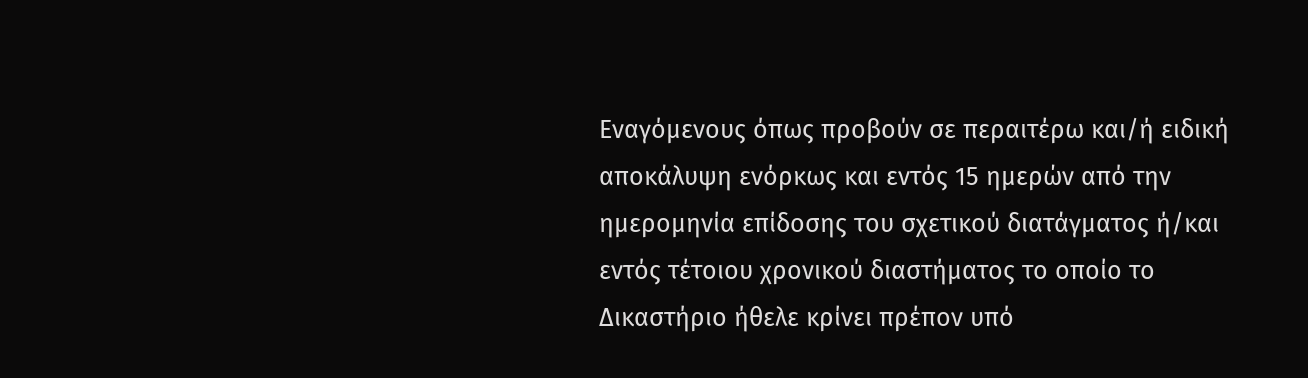Εναγόμενους όπως προβούν σε περαιτέρω και/ή ειδική αποκάλυψη ενόρκως και εντός 15 ημερών από την ημερομηνία επίδοσης του σχετικού διατάγματος ή/και εντός τέτοιου χρονικού διαστήματος το οποίο το Δικαστήριο ήθελε κρίνει πρέπον υπό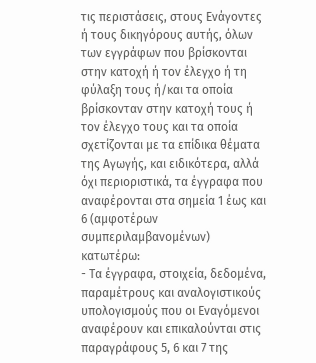τις περιστάσεις, στους Ενάγοντες ή τους δικηγόρους αυτής, όλων των εγγράφων που βρίσκονται στην κατοχή ή τον έλεγχο ή τη φύλαξη τους ή/και τα οποία βρίσκονταν στην κατοχή τους ή τον έλεγχο τους και τα οποία σχετίζονται με τα επίδικα θέματα της Αγωγής, και ειδικότερα, αλλά όχι περιοριστικά, τα έγγραφα που αναφέρονται στα σημεία 1 έως και 6 (αμφοτέρων συμπεριλαμβανομένων) κατωτέρω:
- Τα έγγραφα, στοιχεία, δεδομένα, παραμέτρους και αναλογιστικούς υπολογισμούς που οι Εναγόμενοι αναφέρουν και επικαλούνται στις παραγράφους 5, 6 και 7 της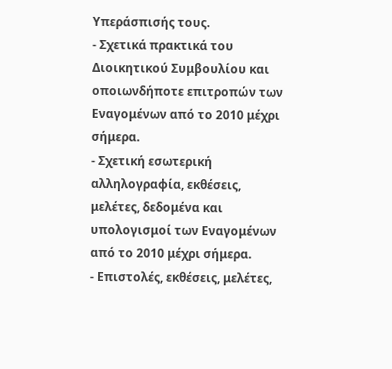Υπεράσπισής τους.
- Σχετικά πρακτικά του Διοικητικού Συμβουλίου και οποιωνδήποτε επιτροπών των Εναγομένων από το 2010 μέχρι σήμερα.
- Σχετική εσωτερική αλληλογραφία, εκθέσεις, μελέτες, δεδομένα και υπολογισμοί των Εναγομένων από το 2010 μέχρι σήμερα.
- Επιστολές, εκθέσεις, μελέτες,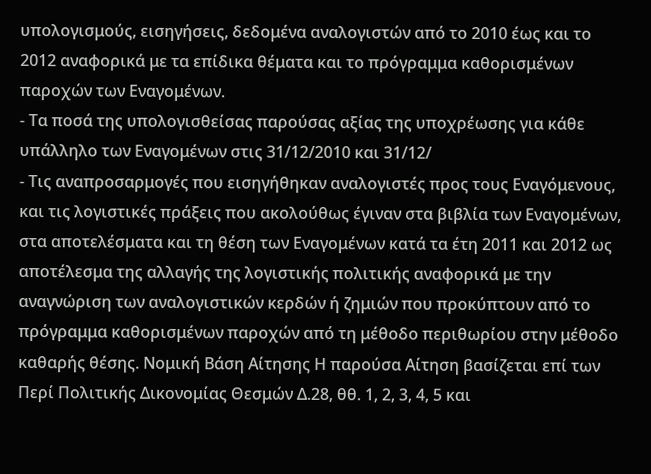υπολογισμούς, εισηγήσεις, δεδομένα αναλογιστών από το 2010 έως και το 2012 αναφορικά με τα επίδικα θέματα και το πρόγραμμα καθορισμένων παροχών των Εναγομένων.
- Τα ποσά της υπολογισθείσας παρούσας αξίας της υποχρέωσης για κάθε υπάλληλο των Εναγομένων στις 31/12/2010 και 31/12/
- Τις αναπροσαρμογές που εισηγήθηκαν αναλογιστές προς τους Εναγόμενους, και τις λογιστικές πράξεις που ακολούθως έγιναν στα βιβλία των Εναγομένων, στα αποτελέσματα και τη θέση των Εναγομένων κατά τα έτη 2011 και 2012 ως αποτέλεσμα της αλλαγής της λογιστικής πολιτικής αναφορικά με την αναγνώριση των αναλογιστικών κερδών ή ζημιών που προκύπτουν από το πρόγραμμα καθορισμένων παροχών από τη μέθοδο περιθωρίου στην μέθοδο καθαρής θέσης. Νομική Βάση Αίτησης Η παρούσα Αίτηση βασίζεται επί των Περί Πολιτικής Δικονομίας Θεσμών Δ.28, θθ. 1, 2, 3, 4, 5 και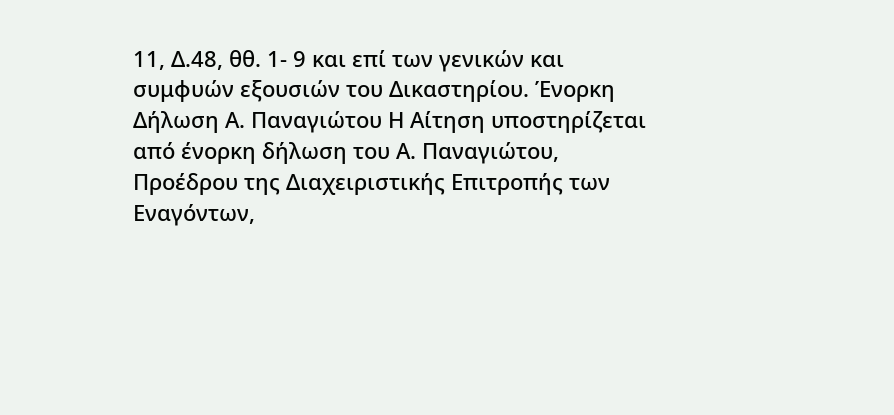11, Δ.48, θθ. 1- 9 και επί των γενικών και συμφυών εξουσιών του Δικαστηρίου. Ένορκη Δήλωση Α. Παναγιώτου Η Αίτηση υποστηρίζεται από ένορκη δήλωση του Α. Παναγιώτου, Προέδρου της Διαχειριστικής Επιτροπής των Εναγόντων,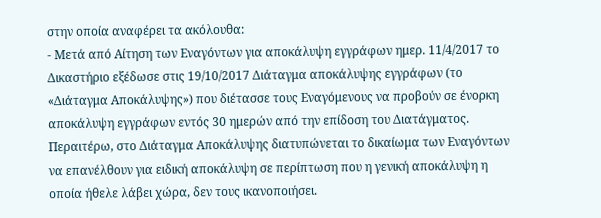στην οποία αναφέρει τα ακόλουθα:
- Μετά από Αίτηση των Εναγόντων για αποκάλυψη εγγράφων ημερ. 11/4/2017 το Δικαστήριο εξέδωσε στις 19/10/2017 Διάταγμα αποκάλυψης εγγράφων (το «Διάταγμα Αποκάλυψης») που διέτασσε τους Εναγόμενους να προβούν σε ένορκη αποκάλυψη εγγράφων εντός 30 ημερών από την επίδοση του Διατάγματος. Περαιτέρω, στο Διάταγμα Αποκάλυψης διατυπώνεται το δικαίωμα των Εναγόντων να επανέλθουν για ειδική αποκάλυψη σε περίπτωση που η γενική αποκάλυψη η οποία ήθελε λάβει χώρα, δεν τους ικανοποιήσει.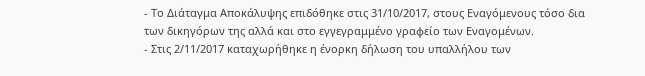- Το Διάταγμα Αποκάλυψης επιδόθηκε στις 31/10/2017, στους Εναγόμενους τόσο δια των δικηγόρων της αλλά και στο εγγεγραμμένο γραφείο των Εναγομένων.
- Στις 2/11/2017 καταχωρήθηκε η ένορκη δήλωση του υπαλλήλου των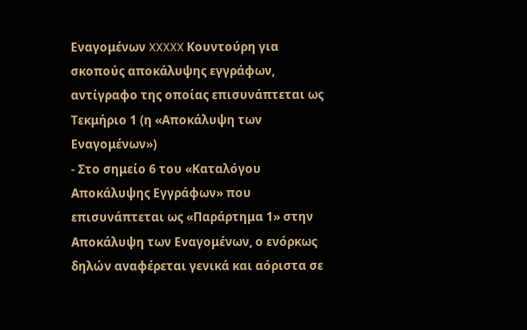Εναγομένων XXXXX Κουντούρη για σκοπούς αποκάλυψης εγγράφων, αντίγραφο της οποίας επισυνάπτεται ως Τεκμήριο 1 (η «Αποκάλυψη των Εναγομένων»)
- Στο σημείο 6 του «Καταλόγου Αποκάλυψης Εγγράφων» που επισυνάπτεται ως «Παράρτημα 1» στην Αποκάλυψη των Εναγομένων, ο ενόρκως δηλών αναφέρεται γενικά και αόριστα σε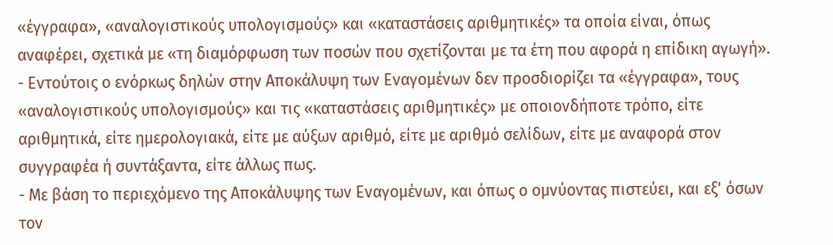«έγγραφα», «αναλογιστικούς υπολογισμούς» και «καταστάσεις αριθμητικές» τα οποία είναι, όπως αναφέρει, σχετικά με «τη διαμόρφωση των ποσών που σχετίζονται με τα έτη που αφορά η επίδικη αγωγή».
- Εντούτοις ο ενόρκως δηλών στην Αποκάλυψη των Εναγομένων δεν προσδιορίζει τα «έγγραφα», τους «αναλογιστικούς υπολογισμούς» και τις «καταστάσεις αριθμητικές» με οποιονδήποτε τρόπο, είτε αριθμητικά, είτε ημερολογιακά, είτε με αύξων αριθμό, είτε με αριθμό σελίδων, είτε με αναφορά στον συγγραφέα ή συντάξαντα, είτε άλλως πως.
- Με βάση το περιεχόμενο της Αποκάλυψης των Εναγομένων, και όπως ο ομνύοντας πιστεύει, και εξ' όσων τον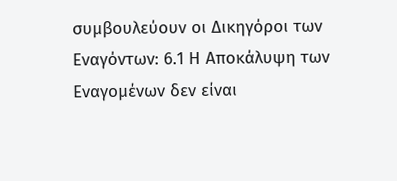συμβουλεύουν οι Δικηγόροι των Εναγόντων: 6.1 Η Αποκάλυψη των Εναγομένων δεν είναι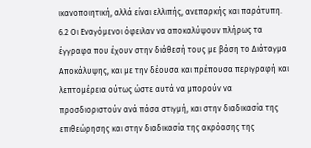ικανοποιητική, αλλά είναι ελλιπής, ανεπαρκής και παράτυπη. 6.2 Οι Εναγόμενοι όφειλαν να αποκαλύψουν πλήρως τα έγγραφα που έχουν στην διάθεσή τους με βάση το Διάταγμα Αποκάλυψης, και με την δέουσα και πρέπουσα περιγραφή και λεπτομέρεια ούτως ώστε αυτά να μπορούν να προσδιοριστούν ανά πάσα στιγμή, και στην διαδικασία της επιθεώρησης και στην διαδικασία της ακρόασης της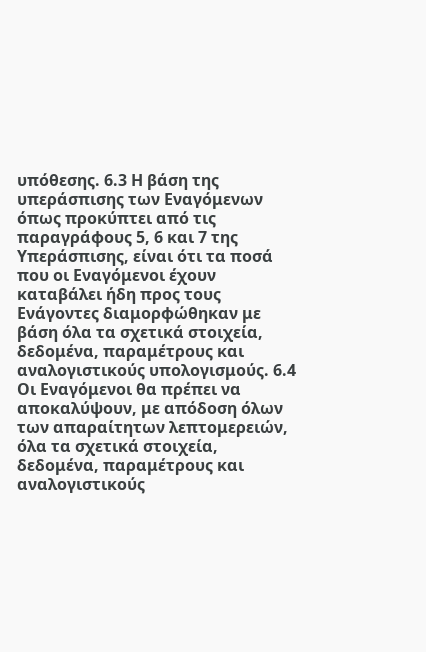υπόθεσης. 6.3 Η βάση της υπεράσπισης των Εναγόμενων όπως προκύπτει από τις παραγράφους 5, 6 και 7 της Υπεράσπισης, είναι ότι τα ποσά που οι Εναγόμενοι έχουν καταβάλει ήδη προς τους Ενάγοντες διαμορφώθηκαν με βάση όλα τα σχετικά στοιχεία, δεδομένα, παραμέτρους και αναλογιστικούς υπολογισμούς. 6.4 Οι Εναγόμενοι θα πρέπει να αποκαλύψουν, με απόδοση όλων των απαραίτητων λεπτομερειών, όλα τα σχετικά στοιχεία, δεδομένα, παραμέτρους και αναλογιστικούς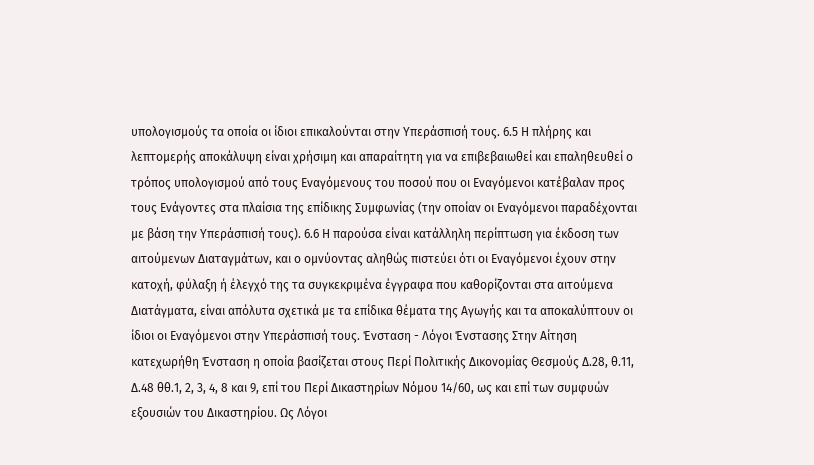υπολογισμούς τα οποία οι ίδιοι επικαλούνται στην Υπεράσπισή τους. 6.5 Η πλήρης και λεπτομερής αποκάλυψη είναι χρήσιμη και απαραίτητη για να επιβεβαιωθεί και επαληθευθεί ο τρόπος υπολογισμού από τους Εναγόμενους του ποσού που οι Εναγόμενοι κατέβαλαν προς τους Ενάγοντες στα πλαίσια της επίδικης Συμφωνίας (την οποίαν οι Εναγόμενοι παραδέχονται με βάση την Υπεράσπισή τους). 6.6 Η παρούσα είναι κατάλληλη περίπτωση για έκδοση των αιτούμενων Διαταγμάτων, και ο ομνύοντας αληθώς πιστεύει ότι οι Εναγόμενοι έχουν στην κατοχή, φύλαξη ή έλεγχό της τα συγκεκριμένα έγγραφα που καθορίζονται στα αιτούμενα Διατάγματα, είναι απόλυτα σχετικά με τα επίδικα θέματα της Αγωγής και τα αποκαλύπτουν οι ίδιοι οι Εναγόμενοι στην Υπεράσπισή τους. Ένσταση - Λόγοι Ένστασης Στην Αίτηση κατεχωρήθη Ένσταση η οποία βασίζεται στους Περί Πολιτικής Δικονομίας Θεσμούς Δ.28, θ.11, Δ.48 θθ.1, 2, 3, 4, 8 και 9, επί του Περί Δικαστηρίων Νόμου 14/60, ως και επί των συμφυών εξουσιών του Δικαστηρίου. Ως Λόγοι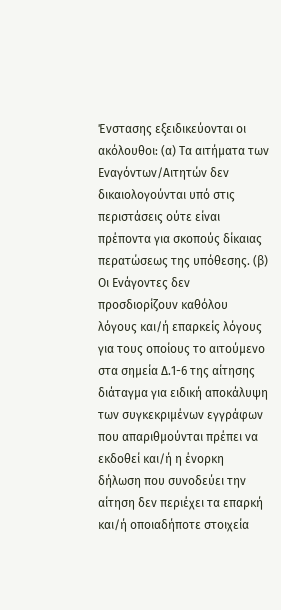Ένστασης εξειδικεύονται οι ακόλουθοι: (α) Τα αιτήματα των Εναγόντων/Αιτητών δεν δικαιολογούνται υπό στις περιστάσεις ούτε είναι πρέποντα για σκοπούς δίκαιας περατώσεως της υπόθεσης. (β) Οι Ενάγοντες δεν προσδιορίζουν καθόλου λόγους και/ή επαρκείς λόγους για τους οποίους το αιτούμενο στα σημεία Δ.1-6 της αίτησης διάταγμα για ειδική αποκάλυψη των συγκεκριμένων εγγράφων που απαριθμούνται πρέπει να εκδοθεί και/ή η ένορκη δήλωση που συνοδεύει την αίτηση δεν περιέχει τα επαρκή και/ή οποιαδήποτε στοιχεία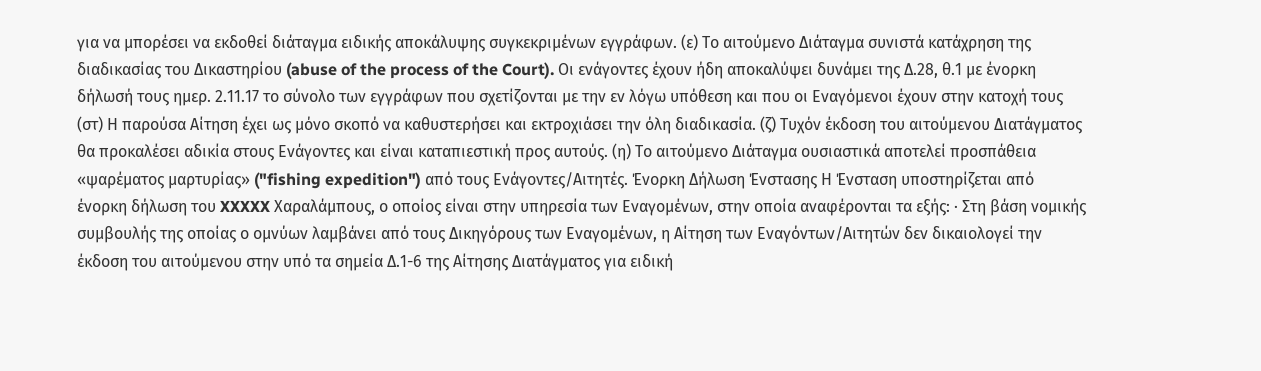για να μπορέσει να εκδοθεί διάταγμα ειδικής αποκάλυψης συγκεκριμένων εγγράφων. (ε) Το αιτούμενο Διάταγμα συνιστά κατάχρηση της διαδικασίας του Δικαστηρίου (abuse of the process of the Court). Οι ενάγοντες έχουν ήδη αποκαλύψει δυνάμει της Δ.28, θ.1 με ένορκη δήλωσή τους ημερ. 2.11.17 το σύνολο των εγγράφων που σχετίζονται με την εν λόγω υπόθεση και που οι Εναγόμενοι έχουν στην κατοχή τους (στ) Η παρούσα Αίτηση έχει ως μόνο σκοπό να καθυστερήσει και εκτροχιάσει την όλη διαδικασία. (ζ) Τυχόν έκδοση του αιτούμενου Διατάγματος θα προκαλέσει αδικία στους Ενάγοντες και είναι καταπιεστική προς αυτούς. (η) Το αιτούμενο Διάταγμα ουσιαστικά αποτελεί προσπάθεια «ψαρέματος μαρτυρίας» ("fishing expedition") από τους Ενάγοντες/Αιτητές. Ένορκη Δήλωση Ένστασης Η Ένσταση υποστηρίζεται από ένορκη δήλωση του XXXXX Χαραλάμπους, ο οποίος είναι στην υπηρεσία των Εναγομένων, στην οποία αναφέρονται τα εξής: · Στη βάση νομικής συμβουλής της οποίας ο ομνύων λαμβάνει από τους Δικηγόρους των Εναγομένων, η Αίτηση των Εναγόντων/Αιτητών δεν δικαιολογεί την έκδοση του αιτούμενου στην υπό τα σημεία Δ.1-6 της Αίτησης Διατάγματος για ειδική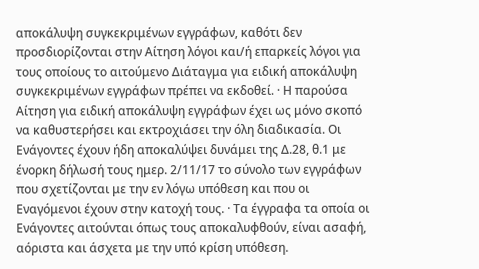αποκάλυψη συγκεκριμένων εγγράφων, καθότι δεν προσδιορίζονται στην Αίτηση λόγοι και/ή επαρκείς λόγοι για τους οποίους το αιτούμενο Διάταγμα για ειδική αποκάλυψη συγκεκριμένων εγγράφων πρέπει να εκδοθεί. · Η παρούσα Αίτηση για ειδική αποκάλυψη εγγράφων έχει ως μόνο σκοπό να καθυστερήσει και εκτροχιάσει την όλη διαδικασία. Οι Ενάγοντες έχουν ήδη αποκαλύψει δυνάμει της Δ.28, θ.1 με ένορκη δήλωσή τους ημερ. 2/11/17 το σύνολο των εγγράφων που σχετίζονται με την εν λόγω υπόθεση και που οι Εναγόμενοι έχουν στην κατοχή τους. · Τα έγγραφα τα οποία οι Ενάγοντες αιτούνται όπως τους αποκαλυφθούν, είναι ασαφή, αόριστα και άσχετα με την υπό κρίση υπόθεση.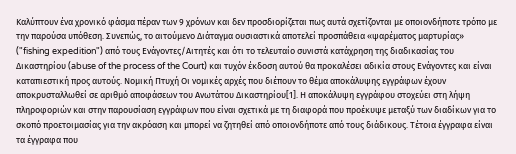Καλύπτουν ένα χρονικό φάσμα πέραν των 9 χρόνων και δεν προσδιορίζεται πως αυτά σχετίζονται με οποιονδήποτε τρόπο με την παρούσα υπόθεση. Συνεπώς, το αιτούμενο Διάταγμα ουσιαστικά αποτελεί προσπάθεια «ψαρέματος μαρτυρίας» ("fishing expedition") από τους Ενάγοντες/Αιτητές και ότι το τελευταίο συνιστά κατάχρηση της διαδικασίας του Δικαστηρίου (abuse of the process of the Court) και τυχόν έκδοση αυτού θα προκαλέσει αδικία στους Ενάγοντες και είναι καταπιεστική προς αυτούς. Νομική Πτυχή Οι νομικές αρχές που διέπουν το θέμα αποκάλυψης εγγράφων έχουν αποκρυσταλλωθεί σε αριθμό αποφάσεων του Ανωτάτου Δικαστηρίου[1]. Η αποκάλυψη εγγράφου στοχεύει στη λήψη πληροφοριών και στην παρουσίαση εγγράφων που είναι σχετικά με τη διαφορά που προέκυψε μεταξύ των διαδίκων για το σκοπό προετοιμασίας για την ακρόαση και μπορεί να ζητηθεί από οποιονδήποτε από τους διάδικους. Τέτοια έγγραφα είναι τα έγγραφα που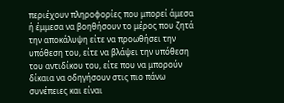περιέχουν πληροφορίες που μπορεί άμεσα ή έμμεσα να βοηθήσουν το μέρος που ζητά την αποκάλυψη είτε να προωθήσει την υπόθεση του, είτε να βλάψει την υπόθεση του αντιδίκου του, είτε που να μπορούν δίκαια να οδηγήσουν στις πιο πάνω συνέπειες και είναι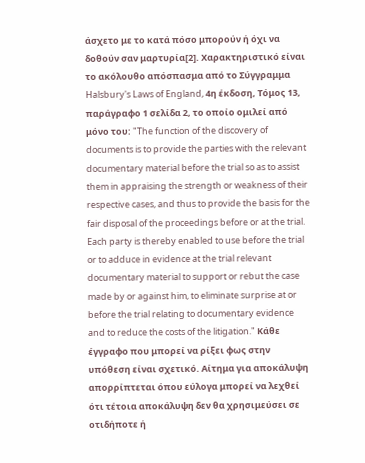άσχετο με το κατά πόσο μπορούν ή όχι να δοθούν σαν μαρτυρία[2]. Χαρακτηριστικό είναι το ακόλουθο απόσπασμα από το Σύγγραμμα Halsbury's Laws of England, 4η έκδοση, Τόμος 13, παράγραφο 1 σελίδα 2, το οποίο ομιλεί από μόνο του: "The function of the discovery of documents is to provide the parties with the relevant documentary material before the trial so as to assist them in appraising the strength or weakness of their respective cases, and thus to provide the basis for the fair disposal of the proceedings before or at the trial. Each party is thereby enabled to use before the trial or to adduce in evidence at the trial relevant documentary material to support or rebut the case made by or against him, to eliminate surprise at or before the trial relating to documentary evidence and to reduce the costs of the litigation." Κάθε έγγραφο που μπορεί να ρίξει φως στην υπόθεση είναι σχετικό. Αίτημα για αποκάλυψη απορρίπτεται όπου εύλογα μπορεί να λεχθεί ότι τέτοια αποκάλυψη δεν θα χρησιμεύσει σε οτιδήποτε ή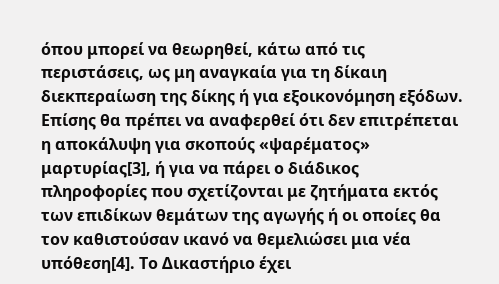όπου μπορεί να θεωρηθεί, κάτω από τις περιστάσεις, ως μη αναγκαία για τη δίκαιη διεκπεραίωση της δίκης ή για εξοικονόμηση εξόδων. Επίσης θα πρέπει να αναφερθεί ότι δεν επιτρέπεται η αποκάλυψη για σκοπούς «ψαρέματος» μαρτυρίας[3], ή για να πάρει ο διάδικος πληροφορίες που σχετίζονται με ζητήματα εκτός των επιδίκων θεμάτων της αγωγής ή οι οποίες θα τον καθιστούσαν ικανό να θεμελιώσει μια νέα υπόθεση[4]. Το Δικαστήριο έχει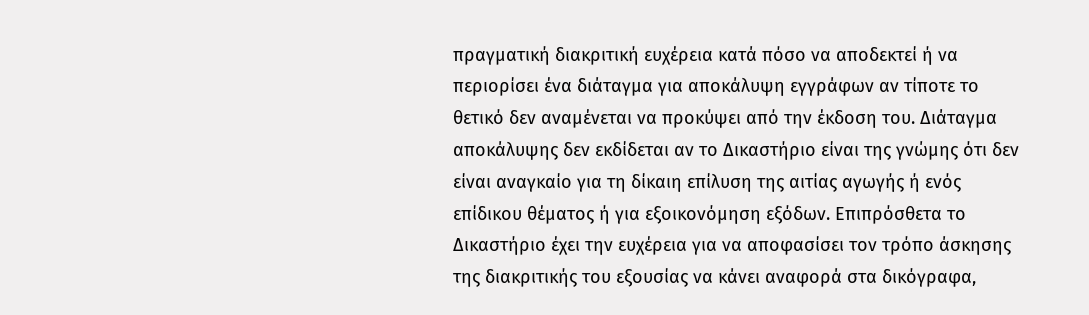πραγματική διακριτική ευχέρεια κατά πόσο να αποδεκτεί ή να περιορίσει ένα διάταγμα για αποκάλυψη εγγράφων αν τίποτε το θετικό δεν αναμένεται να προκύψει από την έκδοση του. Διάταγμα αποκάλυψης δεν εκδίδεται αν το Δικαστήριο είναι της γνώμης ότι δεν είναι αναγκαίο για τη δίκαιη επίλυση της αιτίας αγωγής ή ενός επίδικου θέματος ή για εξοικονόμηση εξόδων. Επιπρόσθετα το Δικαστήριο έχει την ευχέρεια για να αποφασίσει τον τρόπο άσκησης της διακριτικής του εξουσίας να κάνει αναφορά στα δικόγραφα,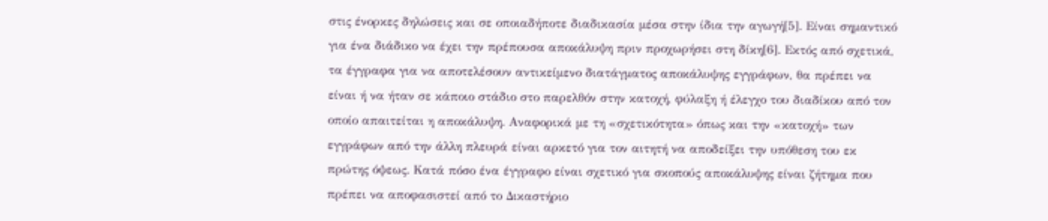στις ένορκες δηλώσεις και σε οποιαδήποτε διαδικασία μέσα στην ίδια την αγωγή[5]. Είναι σημαντικό για ένα διάδικο να έχει την πρέπουσα αποκάλυψη πριν προχωρήσει στη δίκη[6]. Εκτός από σχετικά, τα έγγραφα για να αποτελέσουν αντικείμενο διατάγματος αποκάλυψης εγγράφων, θα πρέπει να είναι ή να ήταν σε κάποιο στάδιο στο παρελθόν στην κατοχή, φύλαξη ή έλεγχο του διαδίκου από τον οποίο απαιτείται η αποκάλυψη. Αναφορικά με τη «σχετικότητα» όπως και την «κατοχή» των εγγράφων από την άλλη πλευρά είναι αρκετό για τον αιτητή να αποδείξει την υπόθεση του εκ πρώτης όψεως. Κατά πόσο ένα έγγραφο είναι σχετικό για σκοπούς αποκάλυψης είναι ζήτημα που πρέπει να αποφασιστεί από το Δικαστήριο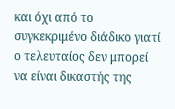και όχι από το συγκεκριμένο διάδικο γιατί ο τελευταίος δεν μπορεί να είναι δικαστής της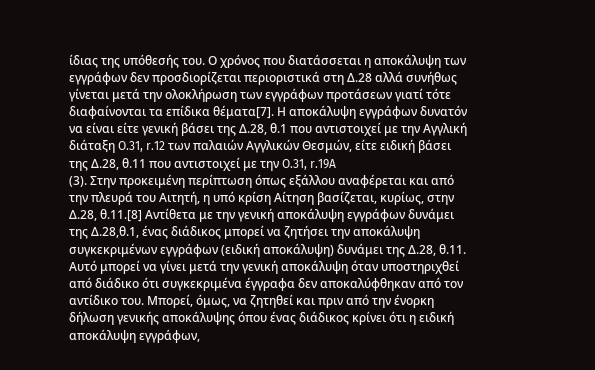ίδιας της υπόθεσής του. Ο χρόνος που διατάσσεται η αποκάλυψη των εγγράφων δεν προσδιορίζεται περιοριστικά στη Δ.28 αλλά συνήθως γίνεται μετά την ολοκλήρωση των εγγράφων προτάσεων γιατί τότε διαφαίνονται τα επίδικα θέματα[7]. Η αποκάλυψη εγγράφων δυνατόν να είναι είτε γενική βάσει της Δ.28, θ.1 που αντιστοιχεί με την Αγγλική διάταξη O.31, r.12 των παλαιών Αγγλικών Θεσμών, είτε ειδική βάσει της Δ.28, θ.11 που αντιστοιχεί με την O.31, r.19A
(3). Στην προκειμένη περίπτωση όπως εξάλλου αναφέρεται και από την πλευρά του Αιτητή, η υπό κρίση Αίτηση βασίζεται, κυρίως, στην Δ.28, θ.11.[8] Αντίθετα με την γενική αποκάλυψη εγγράφων δυνάμει της Δ.28,θ.1, ένας διάδικος μπορεί να ζητήσει την αποκάλυψη συγκεκριμένων εγγράφων (ειδική αποκάλυψη) δυνάμει της Δ.28, θ.11. Αυτό μπορεί να γίνει μετά την γενική αποκάλυψη όταν υποστηριχθεί από διάδικο ότι συγκεκριμένα έγγραφα δεν αποκαλύφθηκαν από τον αντίδικο του. Μπορεί, όμως, να ζητηθεί και πριν από την ένορκη δήλωση γενικής αποκάλυψης όπου ένας διάδικος κρίνει ότι η ειδική αποκάλυψη εγγράφων,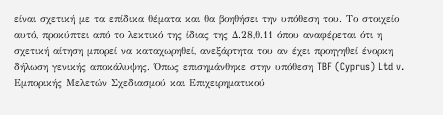είναι σχετική με τα επίδικα θέματα και θα βοηθήσει την υπόθεση του. Το στοιχείο αυτό, προκύπτει από το λεκτικό της ίδιας της Δ.28,θ.11 όπου αναφέρεται ότι η σχετική αίτηση μπορεί να καταχωρηθεί, ανεξάρτητα του αν έχει προηγηθεί ένορκη δήλωση γενικής αποκάλυψης. Όπως επισημάνθηκε στην υπόθεση TBF (Cyprus) Ltd v. Εμπορικής Μελετών Σχεδιασμού και Επιχειρηματικού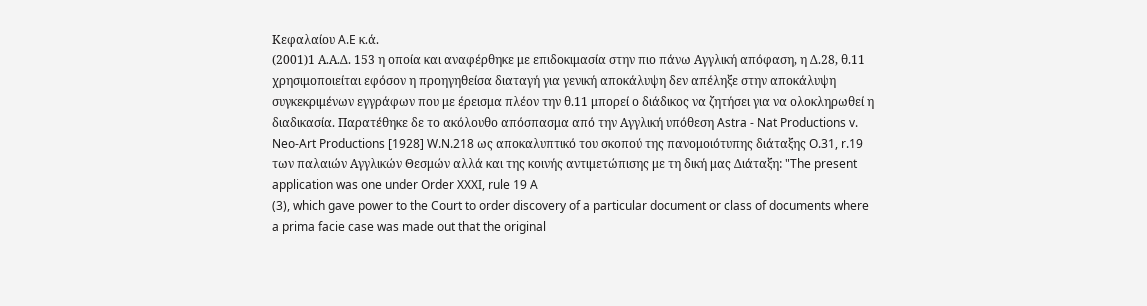Κεφαλαίου A.E κ.ά.
(2001)1 Α.Α.Δ. 153 η οποία και αναφέρθηκε με επιδοκιμασία στην πιο πάνω Αγγλική απόφαση, η Δ.28, θ.11 χρησιμοποιείται εφόσον η προηγηθείσα διαταγή για γενική αποκάλυψη δεν απέληξε στην αποκάλυψη συγκεκριμένων εγγράφων που με έρεισμα πλέον την θ.11 μπορεί ο διάδικος να ζητήσει για να ολοκληρωθεί η διαδικασία. Παρατέθηκε δε το ακόλουθο απόσπασμα από την Αγγλική υπόθεση Astra - Nat Productions v. Neo-Art Productions [1928] W.N.218 ως αποκαλυπτικό του σκοπού της πανομοιότυπης διάταξης O.31, r.19 των παλαιών Αγγλικών Θεσμών αλλά και της κοινής αντιμετώπισης με τη δική μας Διάταξη: "The present application was one under Order XXXI, rule 19 A
(3), which gave power to the Court to order discovery of a particular document or class of documents where a prima facie case was made out that the original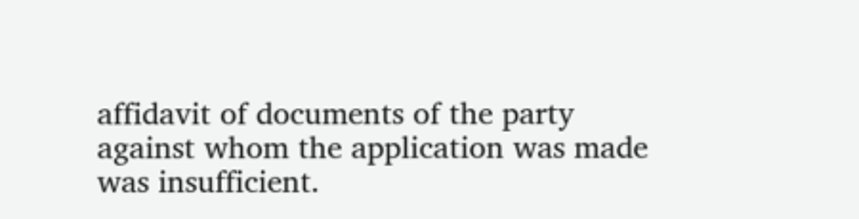affidavit of documents of the party against whom the application was made was insufficient.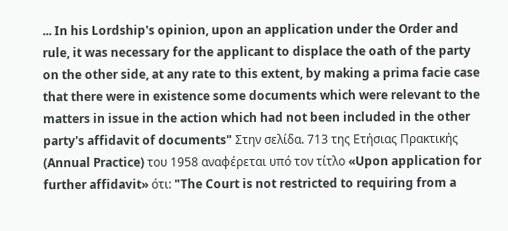... In his Lordship's opinion, upon an application under the Order and rule, it was necessary for the applicant to displace the oath of the party on the other side, at any rate to this extent, by making a prima facie case that there were in existence some documents which were relevant to the matters in issue in the action which had not been included in the other party's affidavit of documents" Στην σελίδα. 713 της Ετήσιας Πρακτικής (Annual Practice) του 1958 αναφέρεται υπό τον τίτλο «Upon application for further affidavit» ότι: "The Court is not restricted to requiring from a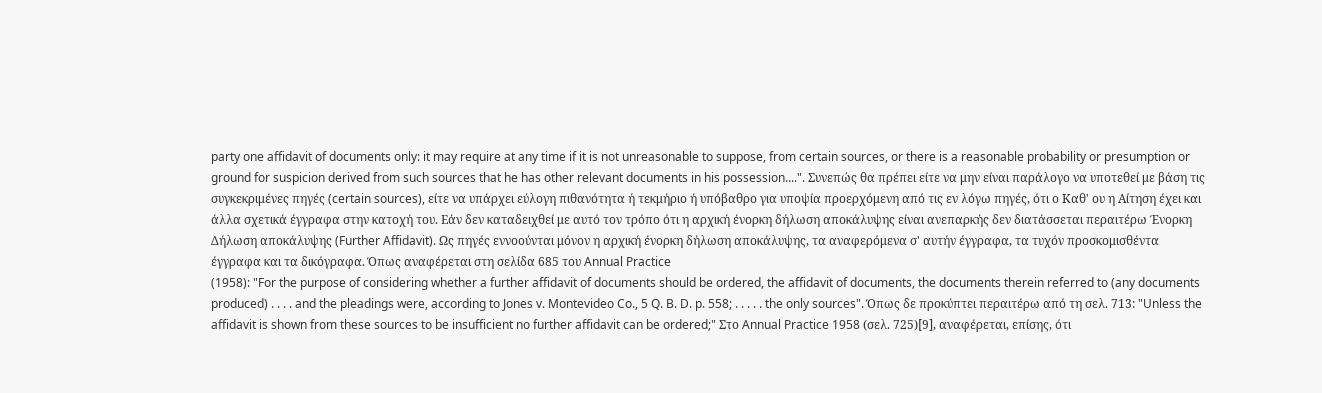party one affidavit of documents only: it may require at any time if it is not unreasonable to suppose, from certain sources, or there is a reasonable probability or presumption or ground for suspicion derived from such sources that he has other relevant documents in his possession....". Συνεπώς θα πρέπει είτε να μην είναι παράλογο να υποτεθεί με βάση τις συγκεκριμένες πηγές (certain sources), είτε να υπάρχει εύλογη πιθανότητα ή τεκμήριο ή υπόβαθρο για υποψία προερχόμενη από τις εν λόγω πηγές, ότι ο Καθ' ου η Αίτηση έχει και άλλα σχετικά έγγραφα στην κατοχή του. Εάν δεν καταδειχθεί με αυτό τον τρόπο ότι η αρχική ένορκη δήλωση αποκάλυψης είναι ανεπαρκής δεν διατάσσεται περαιτέρω Ένορκη Δήλωση αποκάλυψης (Further Affidavit). Ως πηγές εννοούνται μόνον η αρχική ένορκη δήλωση αποκάλυψης, τα αναφερόμενα σ' αυτήν έγγραφα, τα τυχόν προσκομισθέντα έγγραφα και τα δικόγραφα. Όπως αναφέρεται στη σελίδα 685 του Annual Practice
(1958): "For the purpose of considering whether a further affidavit of documents should be ordered, the affidavit of documents, the documents therein referred to (any documents produced) . . . . and the pleadings were, according to Jones v. Montevideo Co., 5 Q. B. D. p. 558; . . . . . the only sources". Όπως δε προκύπτει περαιτέρω από τη σελ. 713: "Unless the affidavit is shown from these sources to be insufficient no further affidavit can be ordered;" Στο Annual Practice 1958 (σελ. 725)[9], αναφέρεται, επίσης, ότι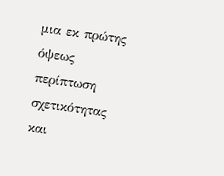μια εκ πρώτης όψεως περίπτωση σχετικότητας και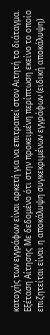κατοχής των εγγράφων είναι αρκετή για να επιτραπεί στον Αιτητή το διάταγμα. Εξέταση Αίτησης Με δεδομένο ότι στην προκειμένη περίπτωση εκείνο το οποίο επιζητείται είναι η αποκάλυψη συγκεκριμένων εγγράφων (ειδική αποκάλυψη)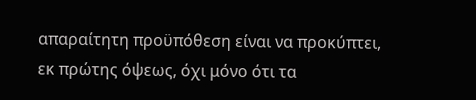απαραίτητη προϋπόθεση είναι να προκύπτει, εκ πρώτης όψεως, όχι μόνο ότι τα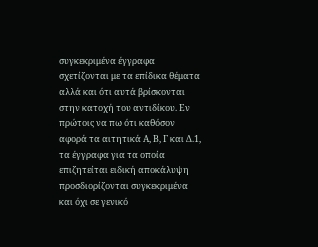συγκεκριμένα έγγραφα σχετίζονται με τα επίδικα θέματα αλλά και ότι αυτά βρίσκονται στην κατοχή του αντιδίκου. Εν πρώτοις να πω ότι καθόσον αφορά τα αιτητικά Α, Β, Γ και Δ.1, τα έγγραφα για τα οποία επιζητείται ειδική αποκάλυψη προσδιορίζονται συγκεκριμένα και όχι σε γενικό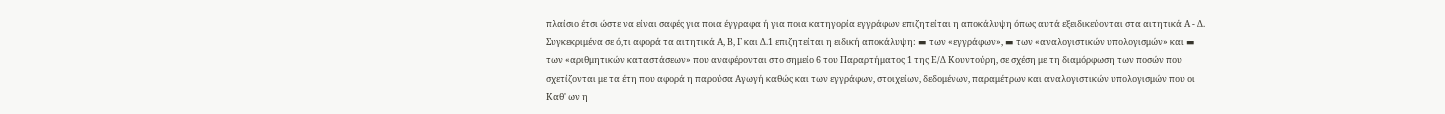πλαίσιο έτσι ώστε να είναι σαφές για ποια έγγραφα ή για ποια κατηγορία εγγράφων επιζητείται η αποκάλυψη όπως αυτά εξειδικεύονται στα αιτητικά Α - Δ. Συγκεκριμένα σε ό,τι αφορά τα αιτητικά Α, Β, Γ και Δ.1 επιζητείται η ειδική αποκάλυψη: ▬ των «εγγράφων», ▬ των «αναλογιστικών υπολογισμών» και ▬ των «αριθμητικών καταστάσεων» που αναφέρονται στο σημείο 6 του Παραρτήματος 1 της Ε/Δ Κουντούρη, σε σχέση με τη διαμόρφωση των ποσών που σχετίζονται με τα έτη που αφορά η παρούσα Αγωγή καθώς και των εγγράφων, στοιχείων, δεδομένων, παραμέτρων και αναλογιστικών υπολογισμών που οι Καθ' ων η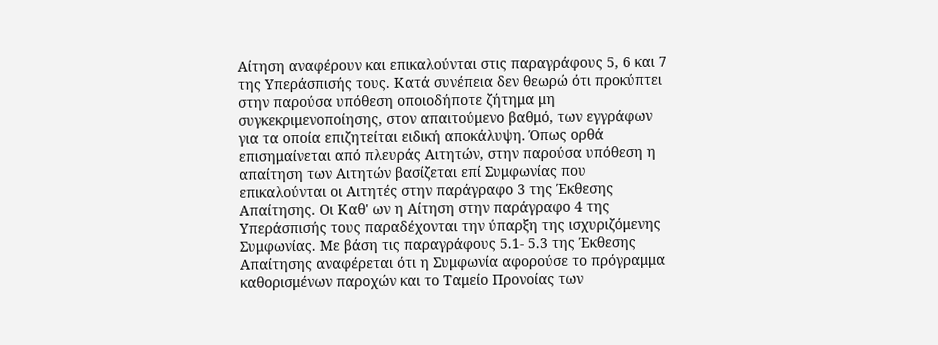Αίτηση αναφέρουν και επικαλούνται στις παραγράφους 5, 6 και 7 της Υπεράσπισής τους. Κατά συνέπεια δεν θεωρώ ότι προκύπτει στην παρούσα υπόθεση οποιοδήποτε ζήτημα μη συγκεκριμενοποίησης, στον απαιτούμενο βαθμό, των εγγράφων για τα οποία επιζητείται ειδική αποκάλυψη. Όπως ορθά επισημαίνεται από πλευράς Αιτητών, στην παρούσα υπόθεση η απαίτηση των Αιτητών βασίζεται επί Συμφωνίας που επικαλούνται οι Αιτητές στην παράγραφο 3 της Έκθεσης Απαίτησης. Οι Καθ' ων η Αίτηση στην παράγραφο 4 της Υπεράσπισής τους παραδέχονται την ύπαρξη της ισχυριζόμενης Συμφωνίας. Με βάση τις παραγράφους 5.1- 5.3 της Έκθεσης Απαίτησης αναφέρεται ότι η Συμφωνία αφορούσε το πρόγραμμα καθορισμένων παροχών και το Ταμείο Προνοίας των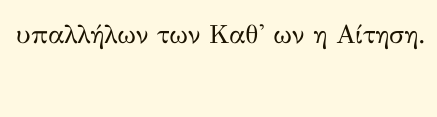υπαλλήλων των Καθ' ων η Αίτηση.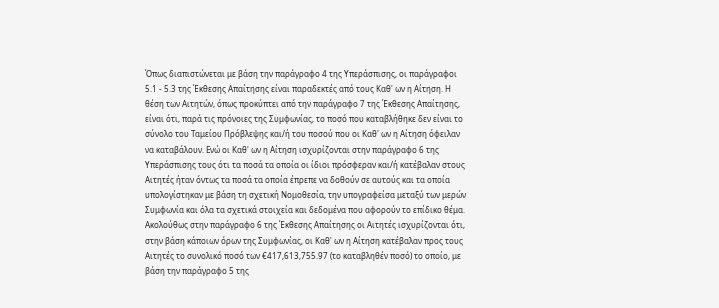Όπως διαπιστώνεται με βάση την παράγραφο 4 της Υπεράσπισης, οι παράγραφοι 5.1 - 5.3 της Έκθεσης Απαίτησης είναι παραδεκτές από τους Καθ' ων η Αίτηση. Η θέση των Αιτητών, όπως προκύπτει από την παράγραφο 7 της Έκθεσης Απαίτησης, είναι ότι, παρά τις πρόνοιες της Συμφωνίας, το ποσό που καταβλήθηκε δεν είναι το σύνολο του Ταμείου Πρόβλεψης και/ή του ποσού που οι Καθ' ων η Αίτηση όφειλαν να καταβάλουν. Ενώ οι Καθ' ων η Αίτηση ισχυρίζονται στην παράγραφο 6 της Υπεράσπισης τους ότι τα ποσά τα οποία οι ίδιοι πρόσφεραν και/ή κατέβαλαν στους Αιτητές ήταν όντως τα ποσά τα οποία έπρεπε να δοθούν σε αυτούς και τα οποία υπολογίστηκαν με βάση τη σχετική Νομοθεσία, την υπογραφείσα μεταξύ των μερών Συμφωνία και όλα τα σχετικά στοιχεία και δεδομένα που αφορούν το επίδικο θέμα. Ακολούθως στην παράγραφο 6 της Έκθεσης Απαίτησης οι Αιτητές ισχυρίζονται ότι, στην βάση κάποιων όρων της Συμφωνίας, οι Καθ' ων η Αίτηση κατέβαλαν προς τους Αιτητές το συνολικό ποσό των €417,613,755.97 (το καταβληθέν ποσό) το οποίο, με βάση την παράγραφο 5 της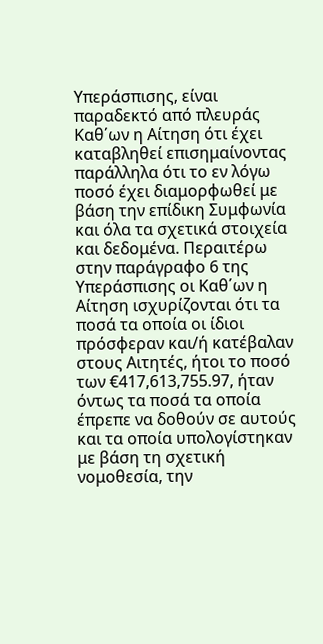Υπεράσπισης, είναι παραδεκτό από πλευράς Καθ΄ων η Αίτηση ότι έχει καταβληθεί επισημαίνοντας παράλληλα ότι το εν λόγω ποσό έχει διαμορφωθεί με βάση την επίδικη Συμφωνία και όλα τα σχετικά στοιχεία και δεδομένα. Περαιτέρω στην παράγραφο 6 της Υπεράσπισης οι Καθ΄ων η Αίτηση ισχυρίζονται ότι τα ποσά τα οποία οι ίδιοι πρόσφεραν και/ή κατέβαλαν στους Αιτητές, ήτοι το ποσό των €417,613,755.97, ήταν όντως τα ποσά τα οποία έπρεπε να δοθούν σε αυτούς και τα οποία υπολογίστηκαν με βάση τη σχετική νομοθεσία, την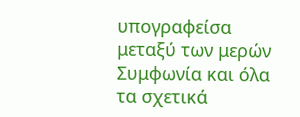υπογραφείσα μεταξύ των μερών Συμφωνία και όλα τα σχετικά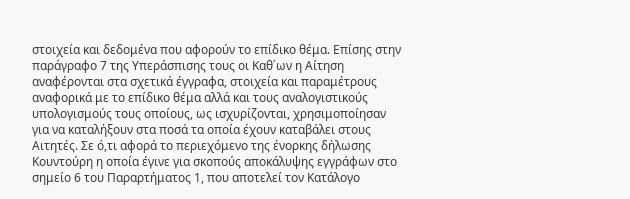στοιχεία και δεδομένα που αφορούν το επίδικο θέμα. Επίσης στην παράγραφο 7 της Υπεράσπισης τους οι Καθ΄ων η Αίτηση αναφέρονται στα σχετικά έγγραφα, στοιχεία και παραμέτρους αναφορικά με το επίδικο θέμα αλλά και τους αναλογιστικούς υπολογισμούς τους οποίους, ως ισχυρίζονται, χρησιμοποίησαν για να καταλήξουν στα ποσά τα οποία έχουν καταβάλει στους Αιτητές. Σε ό,τι αφορά το περιεχόμενο της ένορκης δήλωσης Κουντούρη η οποία έγινε για σκοπούς αποκάλυψης εγγράφων στο σημείο 6 του Παραρτήματος 1, που αποτελεί τον Κατάλογο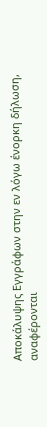Αποκάλυψης Εγγράφων στην εν λόγω ένορκη δήλωση, αναφέρονται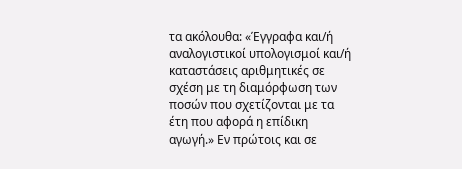τα ακόλουθα: «Έγγραφα και/ή αναλογιστικοί υπολογισμοί και/ή καταστάσεις αριθμητικές σε σχέση με τη διαμόρφωση των ποσών που σχετίζονται με τα έτη που αφορά η επίδικη αγωγή.» Εν πρώτοις και σε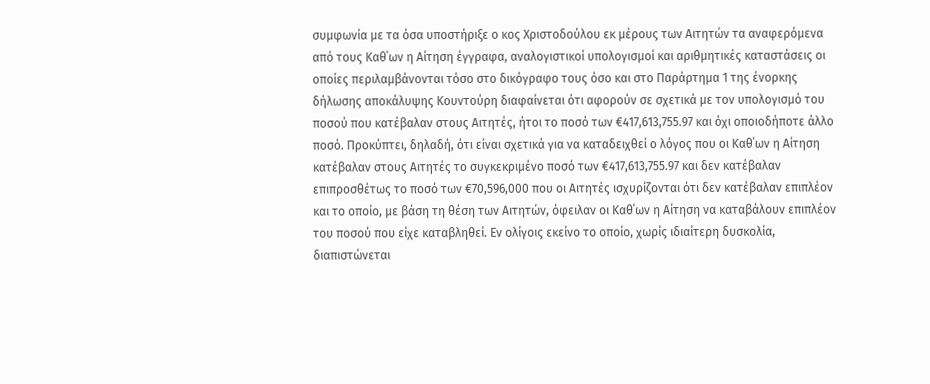συμφωνία με τα όσα υποστήριξε ο κος Χριστοδούλου εκ μέρους των Αιτητών τα αναφερόμενα από τους Καθ΄ων η Αίτηση έγγραφα, αναλογιστικοί υπολογισμοί και αριθμητικές καταστάσεις οι οποίες περιλαμβάνονται τόσο στο δικόγραφο τους όσο και στο Παράρτημα 1 της ένορκης δήλωσης αποκάλυψης Κουντούρη διαφαίνεται ότι αφορούν σε σχετικά με τον υπολογισμό του ποσού που κατέβαλαν στους Αιτητές, ήτοι το ποσό των €417,613,755.97 και όχι οποιοδήποτε άλλο ποσό. Προκύπτει, δηλαδή, ότι είναι σχετικά για να καταδειχθεί ο λόγος που οι Καθ΄ων η Αίτηση κατέβαλαν στους Αιτητές το συγκεκριμένο ποσό των €417,613,755.97 και δεν κατέβαλαν επιπροσθέτως το ποσό των €70,596,000 που οι Αιτητές ισχυρίζονται ότι δεν κατέβαλαν επιπλέον και το οποίο, με βάση τη θέση των Αιτητών, όφειλαν οι Καθ΄ων η Αίτηση να καταβάλουν επιπλέον του ποσού που είχε καταβληθεί. Εν ολίγοις εκείνο το οποίο, χωρίς ιδιαίτερη δυσκολία, διαπιστώνεται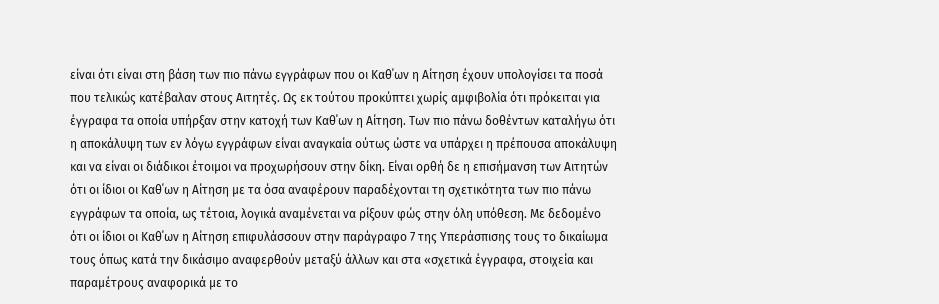είναι ότι είναι στη βάση των πιο πάνω εγγράφων που οι Καθ΄ων η Αίτηση έχουν υπολογίσει τα ποσά που τελικώς κατέβαλαν στους Αιτητές. Ως εκ τούτου προκύπτει χωρίς αμφιβολία ότι πρόκειται για έγγραφα τα οποία υπήρξαν στην κατοχή των Καθ΄ων η Αίτηση. Των πιο πάνω δοθέντων καταλήγω ότι η αποκάλυψη των εν λόγω εγγράφων είναι αναγκαία ούτως ώστε να υπάρχει η πρέπουσα αποκάλυψη και να είναι οι διάδικοι έτοιμοι να προχωρήσουν στην δίκη. Είναι ορθή δε η επισήμανση των Αιτητών ότι οι ίδιοι οι Καθ΄ων η Αίτηση με τα όσα αναφέρουν παραδέχονται τη σχετικότητα των πιο πάνω εγγράφων τα οποία, ως τέτοια, λογικά αναμένεται να ρίξουν φώς στην όλη υπόθεση. Με δεδομένο ότι οι ίδιοι οι Καθ΄ων η Αίτηση επιφυλάσσουν στην παράγραφο 7 της Υπεράσπισης τους το δικαίωμα τους όπως κατά την δικάσιμο αναφερθούν μεταξύ άλλων και στα «σχετικά έγγραφα, στοιχεία και παραμέτρους αναφορικά με το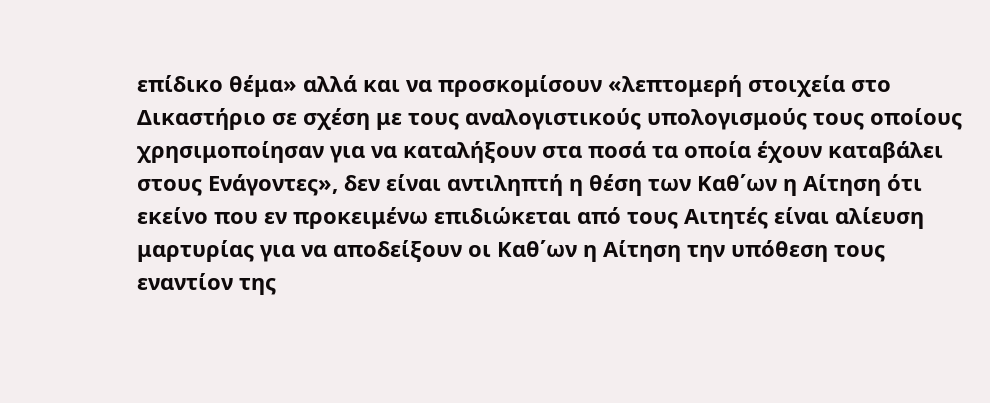επίδικο θέμα» αλλά και να προσκομίσουν «λεπτομερή στοιχεία στο Δικαστήριο σε σχέση με τους αναλογιστικούς υπολογισμούς τους οποίους χρησιμοποίησαν για να καταλήξουν στα ποσά τα οποία έχουν καταβάλει στους Ενάγοντες», δεν είναι αντιληπτή η θέση των Καθ΄ων η Αίτηση ότι εκείνο που εν προκειμένω επιδιώκεται από τους Αιτητές είναι αλίευση μαρτυρίας για να αποδείξουν οι Καθ΄ων η Αίτηση την υπόθεση τους εναντίον της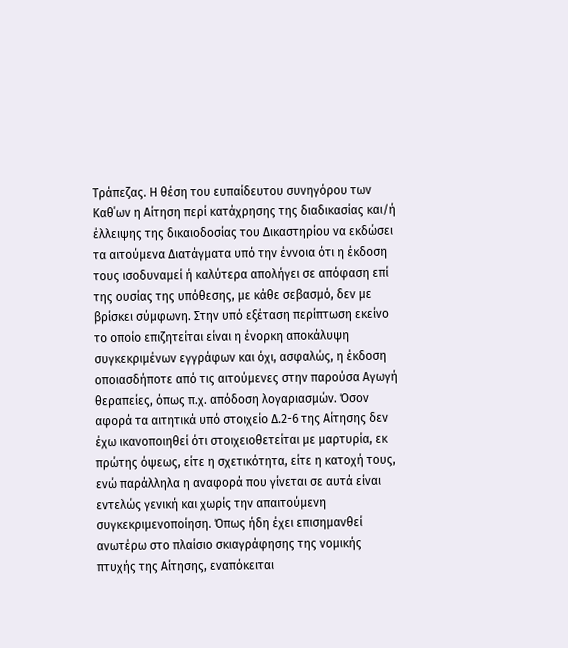Τράπεζας. Η θέση του ευπαίδευτου συνηγόρου των Καθ΄ων η Αίτηση περί κατάχρησης της διαδικασίας και/ή έλλειψης της δικαιοδοσίας του Δικαστηρίου να εκδώσει τα αιτούμενα Διατάγματα υπό την έννοια ότι η έκδοση τους ισοδυναμεί ή καλύτερα απολήγει σε απόφαση επί της ουσίας της υπόθεσης, με κάθε σεβασμό, δεν με βρίσκει σύμφωνη. Στην υπό εξέταση περίπτωση εκείνο το οποίο επιζητείται είναι η ένορκη αποκάλυψη συγκεκριμένων εγγράφων και όχι, ασφαλώς, η έκδοση οποιασδήποτε από τις αιτούμενες στην παρούσα Αγωγή θεραπείες, όπως π.χ. απόδοση λογαριασμών. Όσον αφορά τα αιτητικά υπό στοιχείο Δ.2-6 της Αίτησης δεν έχω ικανοποιηθεί ότι στοιχειοθετείται με μαρτυρία, εκ πρώτης όψεως, είτε η σχετικότητα, είτε η κατοχή τους, ενώ παράλληλα η αναφορά που γίνεται σε αυτά είναι εντελώς γενική και χωρίς την απαιτούμενη συγκεκριμενοποίηση. Όπως ήδη έχει επισημανθεί ανωτέρω στο πλαίσιο σκιαγράφησης της νομικής πτυχής της Αίτησης, εναπόκειται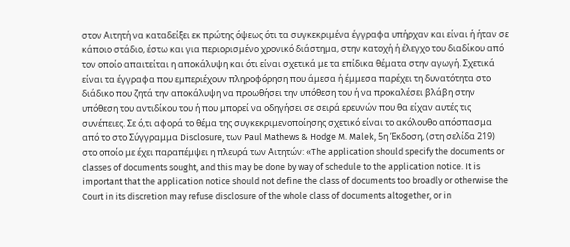στον Αιτητή να καταδείξει εκ πρώτης όψεως ότι τα συγκεκριμένα έγγραφα υπήρχαν και είναι ή ήταν σε κάποιο στάδιο, έστω και για περιορισμένο χρονικό διάστημα, στην κατοχή ή έλεγχο του διαδίκου από τον οποίο απαιτείται η αποκάλυψη και ότι είναι σχετικά με τα επίδικα θέματα στην αγωγή. Σχετικά είναι τα έγγραφα που εμπεριέχουν πληροφόρηση που άμεσα ή έμμεσα παρέχει τη δυνατότητα στο διάδικο που ζητά την αποκάλυψη να προωθήσει την υπόθεση του ή να προκαλέσει βλάβη στην υπόθεση του αντιδίκου του ή που μπορεί να οδηγήσει σε σειρά ερευνών που θα είχαν αυτές τις συνέπειες. Σε ό,τι αφορά το θέμα της συγκεκριμενοποίησης σχετικό είναι το ακόλουθο απόσπασμα από το στο Σύγγραμμα Disclosure, των Paul Mathews & Hodge M. Malek, 5η Έκδοση, (στη σελίδα 219) στο οποίο με έχει παραπέμψει η πλευρά των Αιτητών: «The application should specify the documents or classes of documents sought, and this may be done by way of schedule to the application notice. It is important that the application notice should not define the class of documents too broadly or otherwise the Court in its discretion may refuse disclosure of the whole class of documents altogether, or in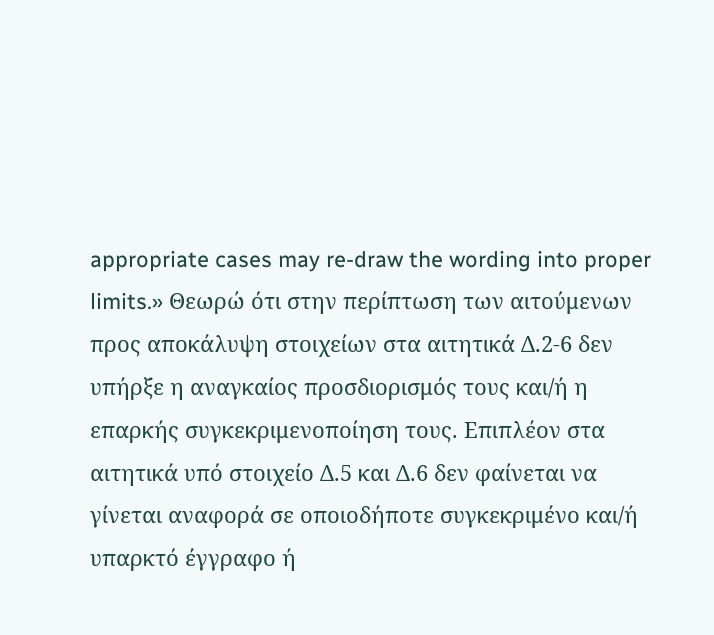appropriate cases may re-draw the wording into proper limits.» Θεωρώ ότι στην περίπτωση των αιτούμενων προς αποκάλυψη στοιχείων στα αιτητικά Δ.2-6 δεν υπήρξε η αναγκαίος προσδιορισμός τους και/ή η επαρκής συγκεκριμενοποίηση τους. Επιπλέον στα αιτητικά υπό στοιχείο Δ.5 και Δ.6 δεν φαίνεται να γίνεται αναφορά σε οποιοδήποτε συγκεκριμένο και/ή υπαρκτό έγγραφο ή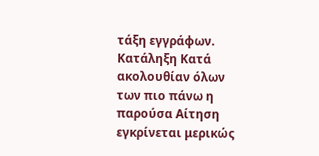τάξη εγγράφων. Κατάληξη Κατά ακολουθίαν όλων των πιο πάνω η παρούσα Αίτηση εγκρίνεται μερικώς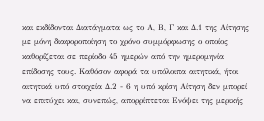και εκδίδονται Διατάγματα ως το Α, Β, Γ και Δ.1 της Αίτησης με μόνη διαφοροποίηση το χρόνο συμμόρφωσης ο οποίος καθορίζεται σε περίοδο 45 ημερών από την ημερομηνία επίδοσης τους. Καθόσον αφορά τα υπόλοιπα αιτητικά, ήτοι αιτητικά υπό στοιχεία Δ.2 - 6 η υπό κρίση Αίτηση δεν μπορεί να επιτύχει και, συνεπώς, απορρίπτεται Ενόψει της μερικής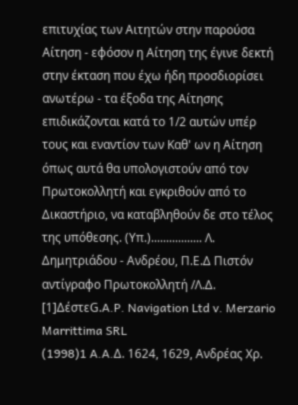επιτυχίας των Αιτητών στην παρούσα Αίτηση - εφόσον η Αίτηση της έγινε δεκτή στην έκταση που έχω ήδη προσδιορίσει ανωτέρω - τα έξοδα της Αίτησης επιδικάζονται κατά το 1/2 αυτών υπέρ τους και εναντίον των Καθ' ων η Αίτηση όπως αυτά θα υπολογιστούν από τον Πρωτοκολλητή και εγκριθούν από το Δικαστήριο, να καταβληθούν δε στο τέλος της υπόθεσης. (Υπ.)................. Λ. Δημητριάδου - Ανδρέου, Π.Ε.Δ Πιστόν αντίγραφο Πρωτοκολλητή /Λ.Δ. [1]ΔέστεG.A.P. Navigation Ltd v. Merzario Marrittima SRL
(1998)1 A.A.Δ. 1624, 1629, Ανδρέας Χρ.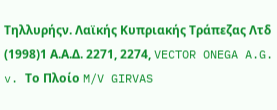Τηλλυρήςν. Λαϊκής Κυπριακής Τράπεζας Λτδ
(1998)1 Α.Α.Δ. 2271, 2274, VECTOR ONEGA A.G. v. Το Πλοίο M/V GIRVAS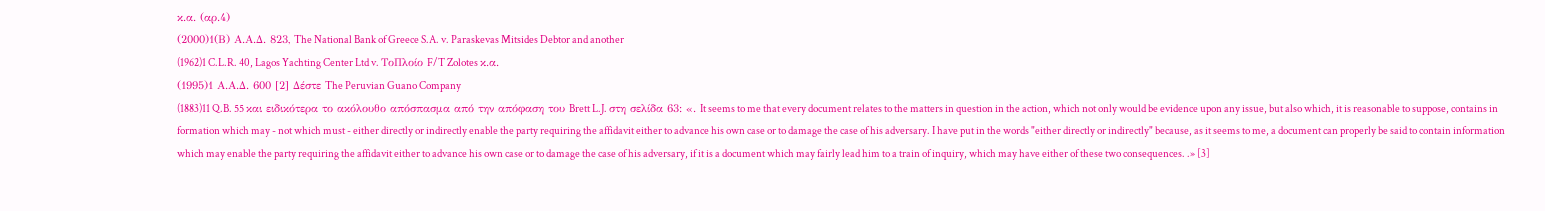κ.α. (αρ.4)
(2000)1(Β) Α.Α.Δ. 823, The National Bank of Greece S.A. v. Paraskevas Mitsides Debtor and another
(1962)1 C.L.R. 40, Lagos Yachting Center Ltd v. ΤοΠλοίο F/T Zolotes κ.α.
(1995)1 Α.Α.Δ. 600 [2] Δέστε The Peruvian Guano Company
(1883)11 Q.B. 55 και ειδικότερα το ακόλουθο απόσπασμα από την απόφαση του Brett L.J. στη σελίδα 63: «. It seems to me that every document relates to the matters in question in the action, which not only would be evidence upon any issue, but also which, it is reasonable to suppose, contains in formation which may - not which must - either directly or indirectly enable the party requiring the affidavit either to advance his own case or to damage the case of his adversary. I have put in the words "either directly or indirectly" because, as it seems to me, a document can properly be said to contain information which may enable the party requiring the affidavit either to advance his own case or to damage the case of his adversary, if it is a document which may fairly lead him to a train of inquiry, which may have either of these two consequences. .» [3]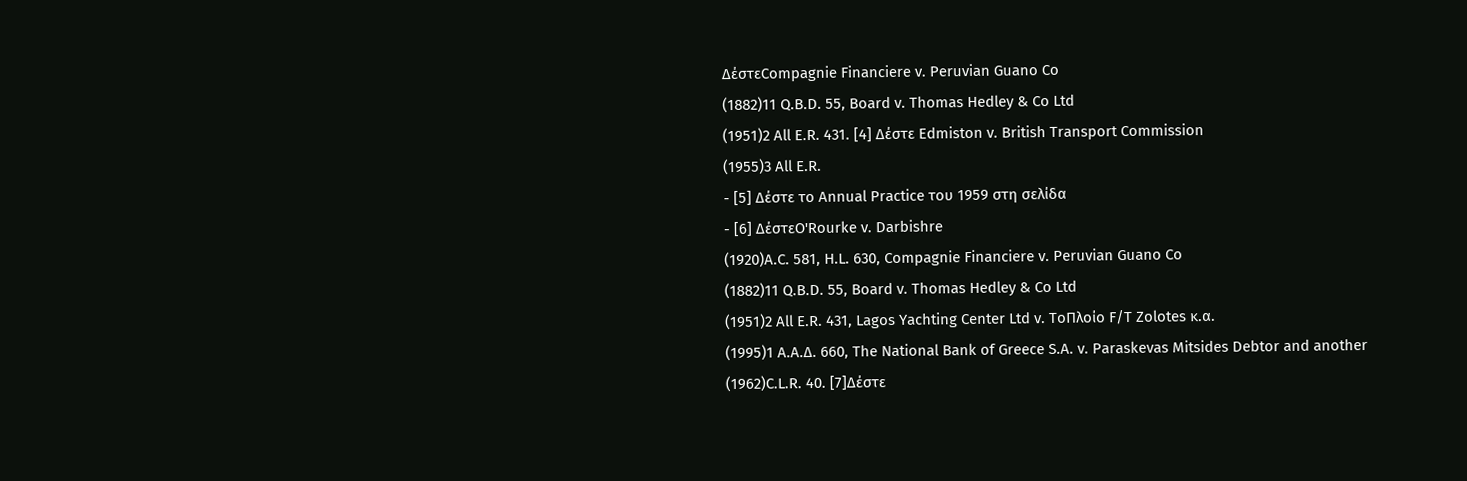ΔέστεCompagnie Financiere v. Peruvian Guano Co
(1882)11 Q.B.D. 55, Board v. Thomas Hedley & Co Ltd
(1951)2 All E.R. 431. [4] Δέστε Edmiston v. British Transport Commission
(1955)3 All E.R.
- [5] Δέστε το Annual Practice του 1959 στη σελίδα
- [6] ΔέστεO'Rourke v. Darbishre
(1920)A.C. 581, H.L. 630, Compagnie Financiere v. Peruvian Guano Co
(1882)11 Q.B.D. 55, Board v. Thomas Hedley & Co Ltd
(1951)2 All E.R. 431, Lagos Yachting Center Ltd v. ΤοΠλοίο F/T Zolotes κ.α.
(1995)1 Α.Α.Δ. 660, The National Bank of Greece S.A. v. Paraskevas Mitsides Debtor and another
(1962)C.L.R. 40. [7]Δέστε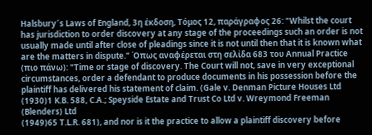Halsbury´s Laws of England, 3η έκδοση, Τόμος 12, παράγραφος 26: "Whilst the court has jurisdiction to order discovery at any stage of the proceedings such an order is not usually made until after close of pleadings since it is not until then that it is known what are the matters in dispute." Όπως αναφέρεται στη σελίδα 683 του Annual Practice (πιο πάνω): "Time or stage of discovery. The Court will not, save in very exceptional circumstances, order a defendant to produce documents in his possession before the plaintiff has delivered his statement of claim. (Gale v. Denman Picture Houses Ltd
(1930)1 K.B. 588, C.A.; Speyside Estate and Trust Co Ltd v. Wreymond Freeman (Blenders) Ltd
(1949)65 T.L.R. 681), and nor is it the practice to allow a plaintiff discovery before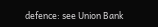defence: see Union Bank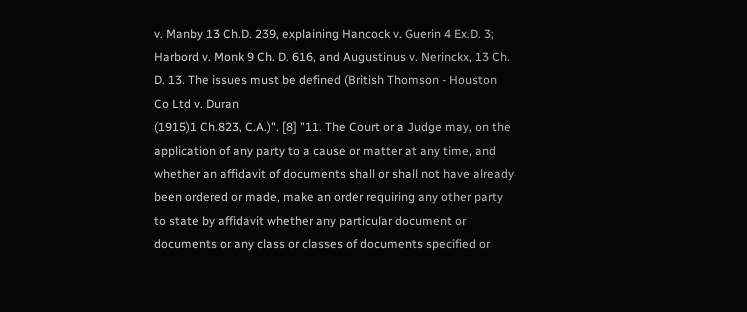v. Manby 13 Ch.D. 239, explaining Hancock v. Guerin 4 Ex.D. 3; Harbord v. Monk 9 Ch. D. 616, and Augustinus v. Nerinckx, 13 Ch. D. 13. The issues must be defined (British Thomson - Houston Co Ltd v. Duran
(1915)1 Ch.823, C.A.)". [8] "11. The Court or a Judge may, on the application of any party to a cause or matter at any time, and whether an affidavit of documents shall or shall not have already been ordered or made, make an order requiring any other party to state by affidavit whether any particular document or documents or any class or classes of documents specified or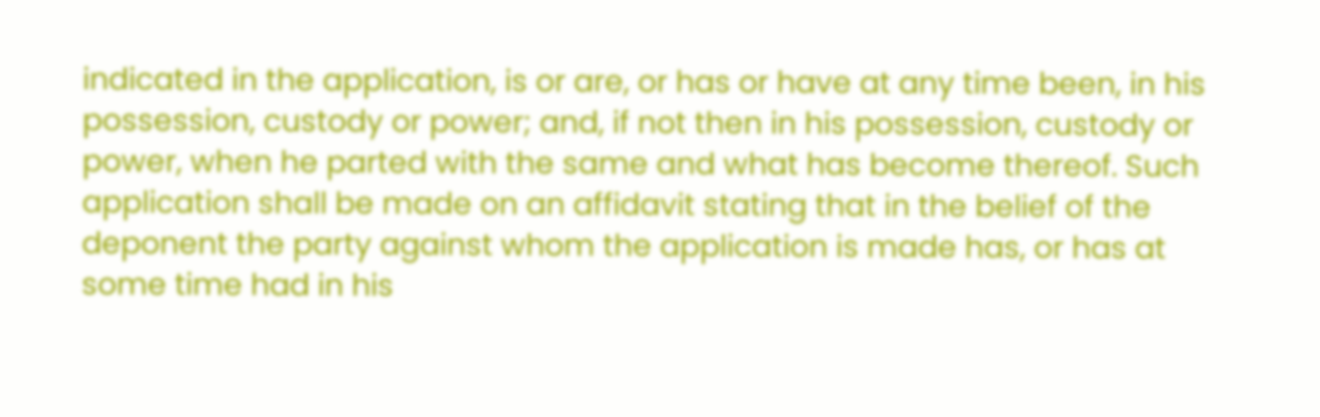indicated in the application, is or are, or has or have at any time been, in his possession, custody or power; and, if not then in his possession, custody or power, when he parted with the same and what has become thereof. Such application shall be made on an affidavit stating that in the belief of the deponent the party against whom the application is made has, or has at some time had in his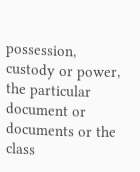possession, custody or power, the particular document or documents or the class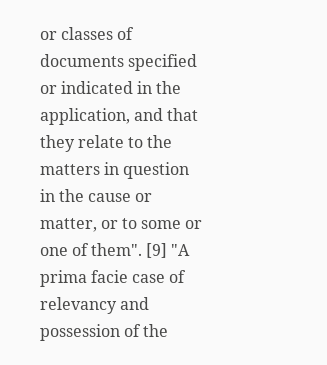or classes of documents specified or indicated in the application, and that they relate to the matters in question in the cause or matter, or to some or one of them". [9] "A prima facie case of relevancy and possession of the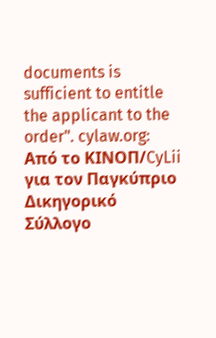documents is sufficient to entitle the applicant to the order". cylaw.org: Από το ΚΙΝOΠ/CyLii για τον Παγκύπριο Δικηγορικό Σύλλογο